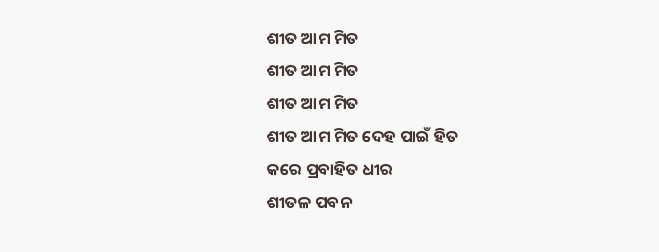ଶୀତ ଆମ ମିତ
ଶୀତ ଆମ ମିତ
ଶୀତ ଆମ ମିତ
ଶୀତ ଆମ ମିତ ଦେହ ପାଇଁ ହିତ
କରେ ପ୍ରବାହିତ ଧୀର
ଶୀତଳ ପବନ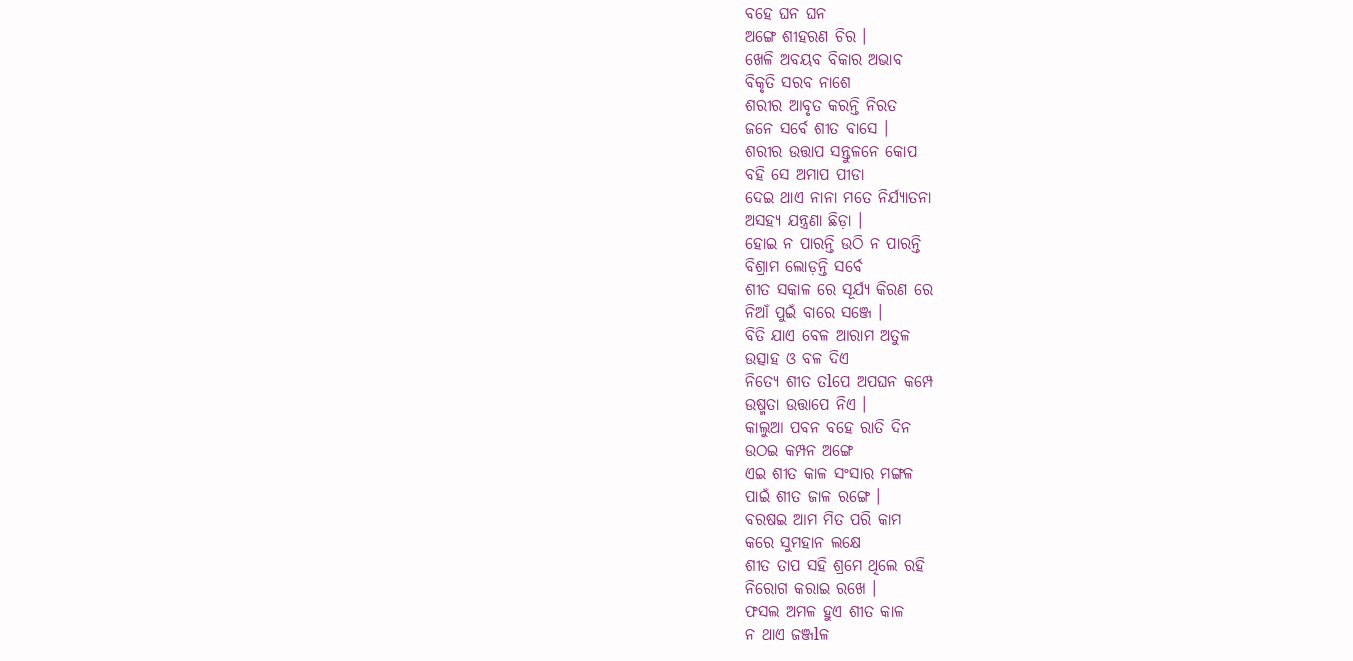ବହେ ଘନ ଘନ
ଅଙ୍ଗେ ଶୀହରଣ ଚିର ।
ଖେଳି ଅବୟବ ବିକାର ଅଭାବ
ବିକୃତି ସରବ ନାଶେ
ଶରୀର ଆବୃତ କରନ୍ତି ନିରତ
ଜନେ ସର୍ବେ ଶୀତ ବାସେ ।
ଶରୀର ଉତ୍ତାପ ସନ୍ତୁଳନେ କୋପ
ବହି ସେ ଅମାପ ପୀଡା
ଦେଇ ଥାଏ ନାନା ମତେ ନିର୍ଯ୍ୟାତନା
ଅସହ୍ୟ ଯନ୍ତ୍ରଣା ଛିଡ଼ା ।
ହୋଇ ନ ପାରନ୍ତି ଉଠି ନ ପାରନ୍ତି
ବିଶ୍ରାମ ଲୋଡ଼ନ୍ତି ସର୍ବେ
ଶୀତ ସକାଳ ରେ ସୂର୍ଯ୍ୟ କିରଣ ରେ
ନିଆଁ ପୁଇଁ ବାରେ ସଞ୍ଜେ ।
ବିତି ଯାଏ ବେଳ ଆରାମ ଅତୁଳ
ଉତ୍ସାହ ଓ ବଳ ଦିଏ
ନିତ୍ୟେ ଶୀତ ତlପେ ଅପଘନ କମ୍ପେ
ଉଷ୍ମତା ଉତ୍ତାପେ ନିଏ ।
କାଲୁଆ ପବନ ବହେ ରାତି ଦିନ
ଉଠଇ କମ୍ପନ ଅଙ୍ଗେ
ଏଇ ଶୀତ କାଳ ସଂସାର ମଙ୍ଗଳ
ପାଇଁ ଶୀତ ଜାଳ ରଙ୍ଗେ ।
ବରଷଇ ଆମ ମିତ ପରି କାମ
କରେ ସୁମହାନ ଲକ୍ଷେ
ଶୀତ ତାପ ସହି ଶ୍ରମେ ଥିଲେ ରହି
ନିରୋଗ କରାଇ ରଖେ ।
ଫସଲ ଅମଳ ହୁଏ ଶୀତ କାଳ
ନ ଥାଏ ଜଞ୍ଜlଳ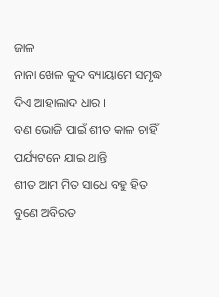ଜାଳ
ନାନା ଖେଳ କୁଦ ବ୍ୟାୟାମେ ସମୃଦ୍ଧ
ଦିଏ ଆହାଲାଦ ଧାର ।
ବଣ ଭୋଜି ପାଇଁ ଶୀତ କାଳ ଚାହିଁ
ପର୍ଯ୍ୟଟନେ ଯାଇ ଥାନ୍ତି
ଶୀତ ଆମ ମିତ ସାଧେ ବହୁ ହିତ
ବୁଣେ ଅବିରତ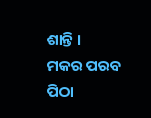ଶାନ୍ତି ।
ମକର ପରବ ପିଠା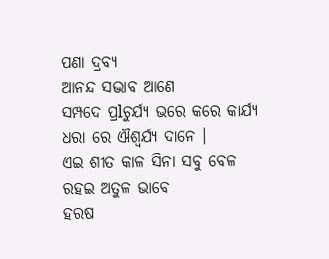ପଣା ଦ୍ରବ୍ୟ
ଆନନ୍ଦ ସଦ୍ଭାବ ଆଣେ
ସମ୍ପଦେ ପ୍ରlଚୁର୍ଯ୍ୟ ଭରେ କରେ କାର୍ଯ୍ୟ
ଧରା ରେ ଐଶ୍ଵର୍ଯ୍ୟ ଦାନେ ।
ଏଇ ଶୀତ କାଳ ସିନା ସବୁ ବେଳ
ରହଇ ଅତୁଳ ଭାବେ
ହରଷ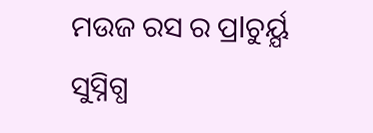ମଉଜ ରସ ର ପ୍ରlଚୁର୍ୟ୍ଯ
ସୁସ୍ନିଗ୍ଧ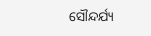ସୌନ୍ଦର୍ଯ୍ୟ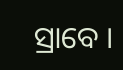ସ୍ରାବେ ।